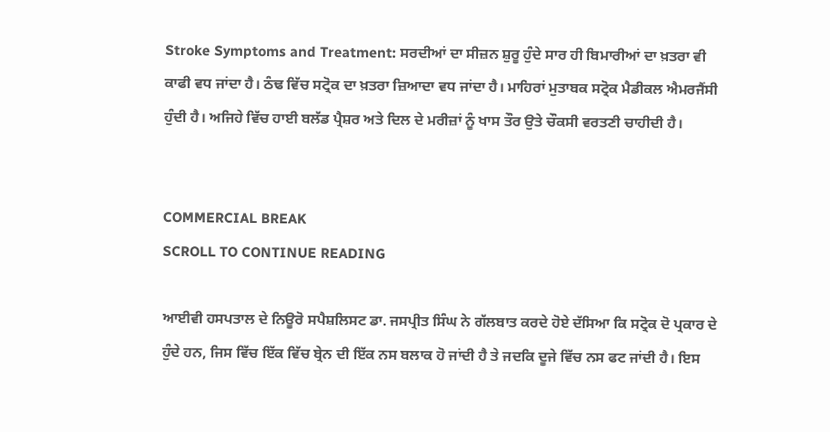Stroke Symptoms and Treatment: ਸਰਦੀਆਂ ਦਾ ਸੀਜ਼ਨ ਸ਼ੁਰੂ ਹੁੰਦੇ ਸਾਰ ਹੀ ਬਿਮਾਰੀਆਂ ਦਾ ਖ਼ਤਰਾ ਵੀ ਕਾਫੀ ਵਧ ਜਾਂਦਾ ਹੈ। ਠੰਢ ਵਿੱਚ ਸਟ੍ਰੋਕ ਦਾ ਖ਼ਤਰਾ ਜ਼ਿਆਦਾ ਵਧ ਜਾਂਦਾ ਹੈ। ਮਾਹਿਰਾਂ ਮੁਤਾਬਕ ਸਟ੍ਰੋਕ ਮੈਡੀਕਲ ਐਮਰਜੈਂਸੀ ਹੁੰਦੀ ਹੈ। ਅਜਿਹੇ ਵਿੱਚ ਹਾਈ ਬਲੱਡ ਪ੍ਰੈਸ਼ਰ ਅਤੇ ਦਿਲ ਦੇ ਮਰੀਜ਼ਾਂ ਨੂੰ ਖਾਸ ਤੌਰ ਉਤੇ ਚੌਕਸੀ ਵਰਤਣੀ ਚਾਹੀਦੀ ਹੈ।


COMMERCIAL BREAK
SCROLL TO CONTINUE READING

ਆਈਵੀ ਹਸਪਤਾਲ ਦੇ ਨਿਊਰੋ ਸਪੈਸ਼ਲਿਸਟ ਡਾ. ਜਸਪ੍ਰੀਤ ਸਿੰਘ ਨੇ ਗੱਲਬਾਤ ਕਰਦੇ ਹੋਏ ਦੱਸਿਆ ਕਿ ਸਟ੍ਰੋਕ ਦੋ ਪ੍ਰਕਾਰ ਦੇ ਹੁੰਦੇ ਹਨ, ਜਿਸ ਵਿੱਚ ਇੱਕ ਵਿੱਚ ਬ੍ਰੇਨ ਦੀ ਇੱਕ ਨਸ ਬਲਾਕ ਹੋ ਜਾਂਦੀ ਹੈ ਤੇ ਜਦਕਿ ਦੂਜੇ ਵਿੱਚ ਨਸ ਫਟ ਜਾਂਦੀ ਹੈ। ਇਸ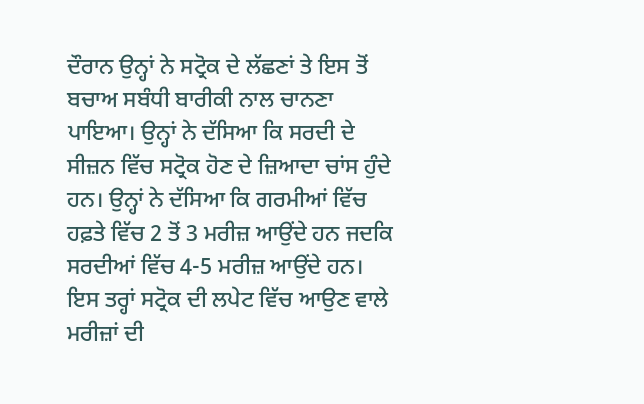ਦੌਰਾਨ ਉਨ੍ਹਾਂ ਨੇ ਸਟ੍ਰੋਕ ਦੇ ਲੱਛਣਾਂ ਤੇ ਇਸ ਤੋਂ ਬਚਾਅ ਸਬੰਧੀ ਬਾਰੀਕੀ ਨਾਲ ਚਾਨਣਾ ਪਾਇਆ। ਉਨ੍ਹਾਂ ਨੇ ਦੱਸਿਆ ਕਿ ਸਰਦੀ ਦੇ ਸੀਜ਼ਨ ਵਿੱਚ ਸਟ੍ਰੋਕ ਹੋਣ ਦੇ ਜ਼ਿਆਦਾ ਚਾਂਸ ਹੁੰਦੇ ਹਨ। ਉਨ੍ਹਾਂ ਨੇ ਦੱਸਿਆ ਕਿ ਗਰਮੀਆਂ ਵਿੱਚ ਹਫ਼ਤੇ ਵਿੱਚ 2 ਤੋਂ 3 ਮਰੀਜ਼ ਆਉਂਦੇ ਹਨ ਜਦਕਿ ਸਰਦੀਆਂ ਵਿੱਚ 4-5 ਮਰੀਜ਼ ਆਉਂਦੇ ਹਨ। ਇਸ ਤਰ੍ਹਾਂ ਸਟ੍ਰੋਕ ਦੀ ਲਪੇਟ ਵਿੱਚ ਆਉਣ ਵਾਲੇ ਮਰੀਜ਼ਾਂ ਦੀ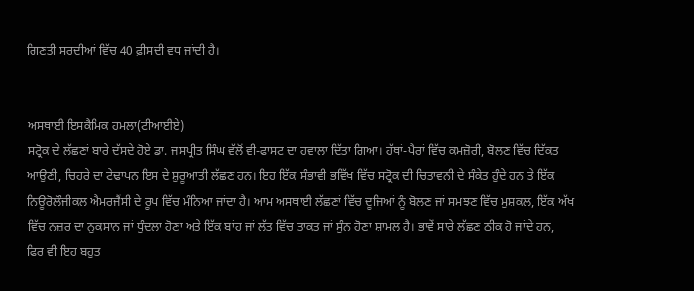ਗਿਣਤੀ ਸਰਦੀਆਂ ਵਿੱਚ 40 ਫ਼ੀਸਦੀ ਵਧ ਜਾਂਦੀ ਹੈ।


ਅਸਥਾਈ ਇਸਕੈਮਿਕ ਹਮਲਾ(ਟੀਆਈਏ)
ਸਟ੍ਰੋਕ ਦੇ ਲੱਛਣਾਂ ਬਾਰੇ ਦੱਸਦੇ ਹੋਏ ਡਾ. ਜਸਪ੍ਰੀਤ ਸਿੰਘ ਵੱਲੋਂ ਵੀ-ਫਾਸਟ ਦਾ ਹਵਾਲਾ ਦਿੱਤਾ ਗਿਆ। ਹੱਥਾਂ-ਪੈਰਾਂ ਵਿੱਚ ਕਮਜ਼ੋਰੀ, ਬੋਲਣ ਵਿੱਚ ਦਿੱਕਤ ਆਉਣੀ, ਚਿਹਰੇ ਦਾ ਟੇਢਾਪਨ ਇਸ ਦੇ ਸ਼ੁਰੂਆਤੀ ਲੱਛਣ ਹਨ। ਇਹ ਇੱਕ ਸੰਭਾਵੀ ਭਵਿੱਖ ਵਿੱਚ ਸਟ੍ਰੋਕ ਦੀ ਚਿਤਾਵਨੀ ਦੇ ਸੰਕੇਤ ਹੁੰਦੇ ਹਨ ਤੇ ਇੱਕ ਨਿਊਰੋਲੌਜੀਕਲ ਐਮਰਜੈਂਸੀ ਦੇ ਰੂਪ ਵਿੱਚ ਮੰਨਿਆ ਜਾਂਦਾ ਹੈ। ਆਮ ਅਸਥਾਈ ਲੱਛਣਾਂ ਵਿੱਚ ਦੂਜਿਆਂ ਨੂੰ ਬੋਲਣ ਜਾਂ ਸਮਝਣ ਵਿੱਚ ਮੁਸ਼ਕਲ, ਇੱਕ ਅੱਖ ਵਿੱਚ ਨਜ਼ਰ ਦਾ ਨੁਕਸਾਨ ਜਾਂ ਧੁੰਦਲਾ ਹੋਣਾ ਅਤੇ ਇੱਕ ਬਾਂਹ ਜਾਂ ਲੱਤ ਵਿੱਚ ਤਾਕਤ ਜਾਂ ਸੁੰਨ ਹੋਣਾ ਸ਼ਾਮਲ ਹੈ। ਭਾਵੇਂ ਸਾਰੇ ਲੱਛਣ ਠੀਕ ਹੋ ਜਾਂਦੇ ਹਨ, ਫਿਰ ਵੀ ਇਹ ਬਹੁਤ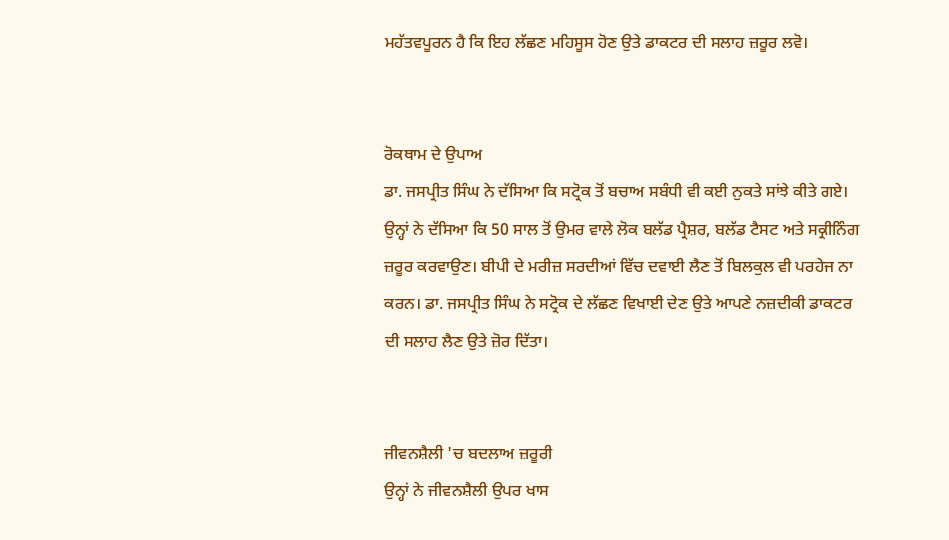ਮਹੱਤਵਪੂਰਨ ਹੈ ਕਿ ਇਹ ਲੱਛਣ ਮਹਿਸੂਸ ਹੋਣ ਉਤੇ ਡਾਕਟਰ ਦੀ ਸਲਾਹ ਜ਼ਰੂਰ ਲਵੋ।


ਰੋਕਥਾਮ ਦੇ ਉਪਾਅ
ਡਾ. ਜਸਪ੍ਰੀਤ ਸਿੰਘ ਨੇ ਦੱਸਿਆ ਕਿ ਸਟ੍ਰੋਕ ਤੋਂ ਬਚਾਅ ਸਬੰਧੀ ਵੀ ਕਈ ਨੁਕਤੇ ਸਾਂਝੇ ਕੀਤੇ ਗਏ। ਉਨ੍ਹਾਂ ਨੇ ਦੱਸਿਆ ਕਿ 50 ਸਾਲ ਤੋਂ ਉਮਰ ਵਾਲੇ ਲੋਕ ਬਲੱਡ ਪ੍ਰੈਸ਼ਰ, ਬਲੱਡ ਟੈਸਟ ਅਤੇ ਸਕ੍ਰੀਨਿੰਗ ਜ਼ਰੂਰ ਕਰਵਾਉਣ। ਬੀਪੀ ਦੇ ਮਰੀਜ਼ ਸਰਦੀਆਂ ਵਿੱਚ ਦਵਾਈ ਲੈਣ ਤੋਂ ਬਿਲਕੁਲ ਵੀ ਪਰਹੇਜ ਨਾ ਕਰਨ। ਡਾ. ਜਸਪ੍ਰੀਤ ਸਿੰਘ ਨੇ ਸਟ੍ਰੋਕ ਦੇ ਲੱਛਣ ਵਿਖਾਈ ਦੇਣ ਉਤੇ ਆਪਣੇ ਨਜ਼ਦੀਕੀ ਡਾਕਟਰ ਦੀ ਸਲਾਹ ਲੈਣ ਉਤੇ ਜ਼ੋਰ ਦਿੱਤਾ।


ਜੀਵਨਸ਼ੈਲੀ 'ਚ ਬਦਲਾਅ ਜ਼ਰੂਰੀ
ਉਨ੍ਹਾਂ ਨੇ ਜੀਵਨਸ਼ੈਲੀ ਉਪਰ ਖਾਸ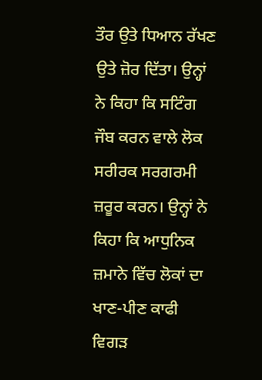ਤੌਰ ਉਤੇ ਧਿਆਨ ਰੱਖਣ ਉਤੇ ਜ਼ੋਰ ਦਿੱਤਾ। ਉਨ੍ਹਾਂ ਨੇ ਕਿਹਾ ਕਿ ਸਟਿੰਗ ਜੌਬ ਕਰਨ ਵਾਲੇ ਲੋਕ ਸਰੀਰਕ ਸਰਗਰਮੀ ਜ਼ਰੂਰ ਕਰਨ। ਉਨ੍ਹਾਂ ਨੇ ਕਿਹਾ ਕਿ ਆਧੁਨਿਕ ਜ਼ਮਾਨੇ ਵਿੱਚ ਲੋਕਾਂ ਦਾ ਖਾਣ-ਪੀਣ ਕਾਫੀ ਵਿਗੜ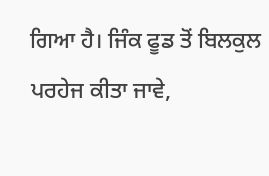ਗਿਆ ਹੈ। ਜਿੰਕ ਫੂਡ ਤੋਂ ਬਿਲਕੁਲ ਪਰਹੇਜ ਕੀਤਾ ਜਾਵੇ,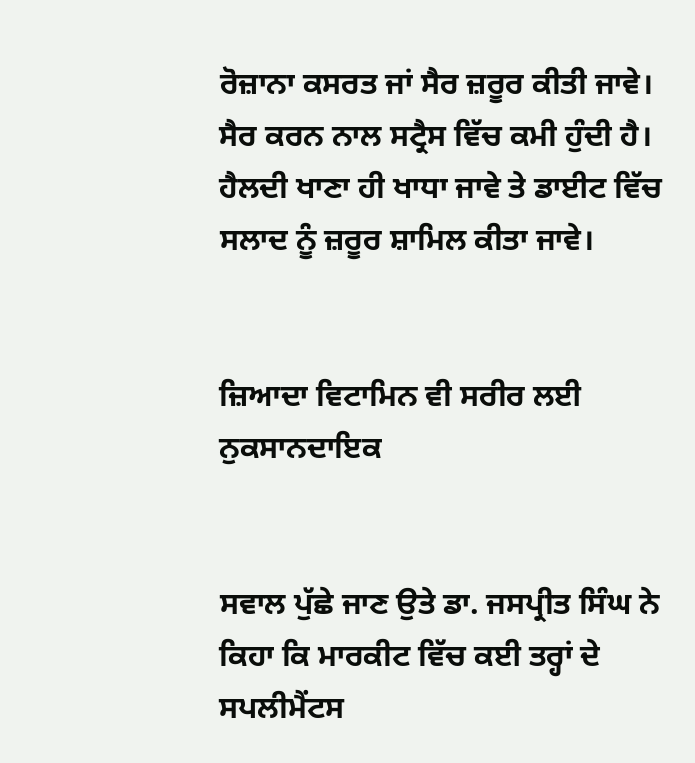ਰੋਜ਼ਾਨਾ ਕਸਰਤ ਜਾਂ ਸੈਰ ਜ਼ਰੂਰ ਕੀਤੀ ਜਾਵੇ। ਸੈਰ ਕਰਨ ਨਾਲ ਸਟ੍ਰੈਸ ਵਿੱਚ ਕਮੀ ਹੁੰਦੀ ਹੈ। ਹੈਲਦੀ ਖਾਣਾ ਹੀ ਖਾਧਾ ਜਾਵੇ ਤੇ ਡਾਈਟ ਵਿੱਚ ਸਲਾਦ ਨੂੰ ਜ਼ਰੂਰ ਸ਼ਾਮਿਲ ਕੀਤਾ ਜਾਵੇ।


ਜ਼ਿਆਦਾ ਵਿਟਾਮਿਨ ਵੀ ਸਰੀਰ ਲਈ ਨੁਕਸਾਨਦਾਇਕ


ਸਵਾਲ ਪੁੱਛੇ ਜਾਣ ਉਤੇ ਡਾ. ਜਸਪ੍ਰੀਤ ਸਿੰਘ ਨੇ ਕਿਹਾ ਕਿ ਮਾਰਕੀਟ ਵਿੱਚ ਕਈ ਤਰ੍ਹਾਂ ਦੇ ਸਪਲੀਮੈਂਟਸ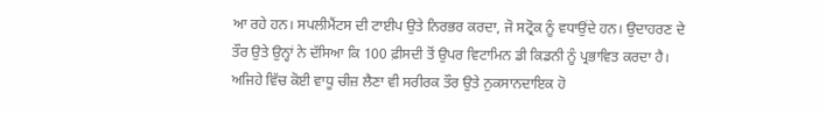ਆ ਰਹੇ ਹਨ। ਸਪਲੀਮੈਂਟਸ ਦੀ ਟਾਈਪ ਉਤੇ ਨਿਰਭਰ ਕਰਦਾ, ਜੋ ਸਟ੍ਰੋਕ ਨੂੰ ਵਧਾਉਂਦੇ ਹਨ। ਉਦਾਹਰਣ ਦੇ ਤੌਰ ਉਤੇ ਉਨ੍ਹਾਂ ਨੇ ਦੱਸਿਆ ਕਿ 100 ਫ਼ੀਸਦੀ ਤੋਂ ਉਪਰ ਵਿਟਾਮਿਨ ਡੀ ਕਿਡਨੀ ਨੂੰ ਪ੍ਰਭਾਵਿਤ ਕਰਦਾ ਹੈ। ਅਜਿਹੇ ਵਿੱਚ ਕੋਈ ਵਾਧੂ ਚੀਜ਼ ਲੈਣਾ ਵੀ ਸਰੀਰਕ ਤੌਰ ਉਤੇ ਨੁਕਸਾਨਦਾਇਕ ਹੋ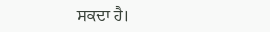ਸਕਦਾ ਹੈ।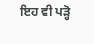ਇਹ ਵੀ ਪੜ੍ਹੋ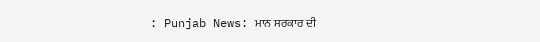: Punjab News: ਮਾਨ ਸਰਕਾਰ ਦੀ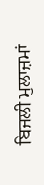ਬਿਜਲੀ ਮੁਲਾਜ਼ਮਾਂ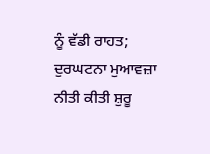ਨੂੰ ਵੱਡੀ ਰਾਹਤ; ਦੁਰਘਟਨਾ ਮੁਆਵਜ਼ਾ ਨੀਤੀ ਕੀਤੀ ਸ਼ੁਰੂ